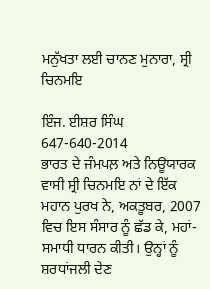ਮਨੁੱਖਤਾ ਲਈ ਚਾਨਣ ਮੁਨਾਰਾ, ਸ੍ਰੀ ਚਿਨਮਇ

ਇੰਜ. ਈਸ਼ਰ ਸਿੰਘ 647-640-2014
ਭਾਰਤ ਦੇ ਜੰਮਪਲ਼ ਅਤੇ ਨਿਊਯਾਰਕ ਵਾਸੀ ਸ੍ਰੀ ਚਿਨਮਇ ਨਾਂ ਦੇ ਇੱਕ ਮਹਾਨ ਪੁਰਖ ਨੇ, ਅਕਤੂਬਰ, 2007 ਵਿਚ ਇਸ ਸੰਸਾਰ ਨੂੰ ਛੱਡ ਕੇ, ਮਹਾਂ-ਸਮਾਧੀ ਧਾਰਨ ਕੀਤੀ। ਉਨ੍ਹਾਂ ਨੂੰ ਸ਼ਰਧਾਂਜਲੀ ਦੇਣ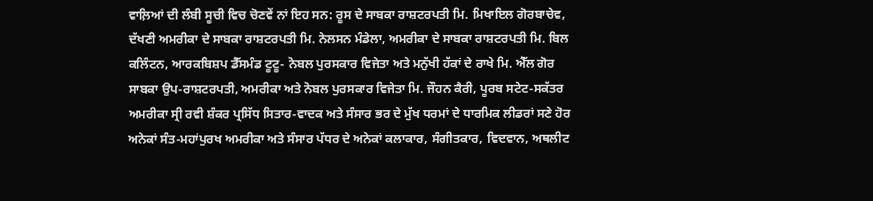ਵਾਲ਼ਿਆਂ ਦੀ ਲੰਬੀ ਸੂਚੀ ਵਿਚ ਚੋਣਵੇਂ ਨਾਂ ਇਹ ਸਨ: ਰੂਸ ਦੇ ਸਾਬਕਾ ਰਾਸ਼ਟਰਪਤੀ ਮਿ. ਮਿਖਾਇਲ ਗੋਰਬਾਚੇਵ, ਦੱਖਣੀ ਅਮਰੀਕਾ ਦੇ ਸਾਬਕਾ ਰਾਸ਼ਟਰਪਤੀ ਮਿ. ਨੇਲਸਨ ਮੰਡੇਲਾ, ਅਮਰੀਕਾ ਦੇ ਸਾਬਕਾ ਰਾਸ਼ਟਰਪਤੀ ਮਿ. ਬਿਲ ਕਲਿੰਟਨ, ਆਰਕਬਿਸ਼ਪ ਡੈੱਸਮੰਡ ਟੂਟੂ- ਨੋਬਲ ਪੁਰਸਕਾਰ ਵਿਜੇਤਾ ਅਤੇ ਮਨੁੱਖੀ ਹੱਕਾਂ ਦੇ ਰਾਖੇ ਮਿ. ਐੱਲ ਗੋਰ ਸਾਬਕਾ ਉਪ-ਰਾਸ਼ਟਰਪਤੀ, ਅਮਰੀਕਾ ਅਤੇ ਨੋਬਲ ਪੁਰਸਕਾਰ ਵਿਜੇਤਾ ਮਿ. ਜੌਹਨ ਕੈਰੀ, ਪੂਰਬ ਸਟੇਟ-ਸਕੱਤਰ ਅਮਰੀਕਾ ਸ੍ਰੀ ਰਵੀ ਸ਼ੰਕਰ ਪ੍ਰਸਿੱਧ ਸਿਤਾਰ-ਵਾਦਕ ਅਤੇ ਸੰਸਾਰ ਭਰ ਦੇ ਮੁੱਖ ਧਰਮਾਂ ਦੇ ਧਾਰਮਿਕ ਲੀਡਰਾਂ ਸਣੇ ਹੋਰ ਅਨੇਕਾਂ ਸੰਤ-ਮਹਾਂਪੁਰਖ ਅਮਰੀਕਾ ਅਤੇ ਸੰਸਾਰ ਪੱਧਰ ਦੇ ਅਨੇਕਾਂ ਕਲਾਕਾਰ, ਸੰਗੀਤਕਾਰ, ਵਿਦਵਾਨ, ਅਥਲੀਟ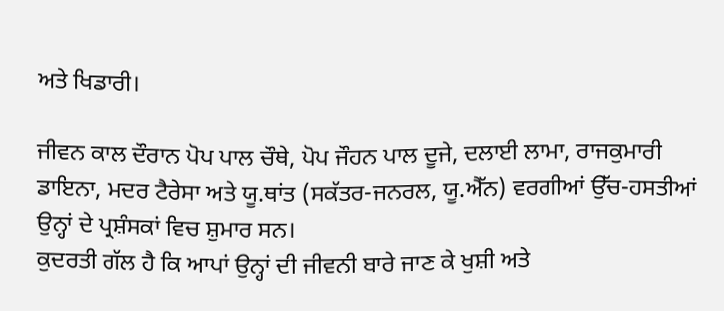ਅਤੇ ਖਿਡਾਰੀ।

ਜੀਵਨ ਕਾਲ ਦੌਰਾਨ ਪੋਪ ਪਾਲ ਚੌਥੇ, ਪੋਪ ਜੌਹਨ ਪਾਲ ਦੂਜੇ, ਦਲਾਈ ਲਾਮਾ, ਰਾਜਕੁਮਾਰੀ ਡਾਇਨਾ, ਮਦਰ ਟੈਰੇਸਾ ਅਤੇ ਯੂ.ਥਾਂਤ (ਸਕੱਤਰ-ਜਨਰਲ, ਯੂ.ਐੱਨ) ਵਰਗੀਆਂ ਉੱਚ-ਹਸਤੀਆਂ ਉਨ੍ਹਾਂ ਦੇ ਪ੍ਰਸ਼ੰਸਕਾਂ ਵਿਚ ਸ਼ੁਮਾਰ ਸਨ।
ਕੁਦਰਤੀ ਗੱਲ ਹੈ ਕਿ ਆਪਾਂ ਉਨ੍ਹਾਂ ਦੀ ਜੀਵਨੀ ਬਾਰੇ ਜਾਣ ਕੇ ਖੁਸ਼ੀ ਅਤੇ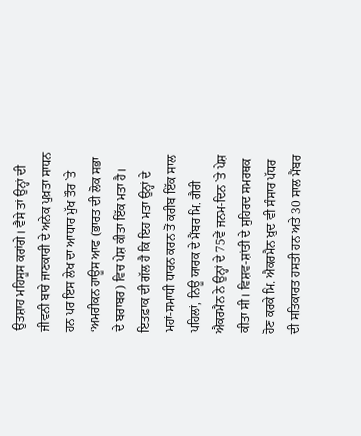ਉਤਸ਼ਾਹ ਮਹਿਸੂਸ ਕਰਾਂਗੇ। ਵੈਸੇ ਤਾਂ ਉਨ੍ਹਾਂ ਦੀ ਜੀਵਨੀ ਬਾਰੇ ਜਾਣਕਾਰੀ ਦੇ ਅਨੇਕ ਪੁਖ਼ਤਾ ਸਾਧਨ ਹਨ ਪਰ ਇਸ ਲੇਖ ਦਾ ਆਧਾਰ ਮੁੱਖ ਤੌਰ `ਤੇ ‘ਅਮਰੀਕਨ ਹਾਊਸ ਆਫ (ਭਾਰਤ ਦੀ ਲੋਕ ਸਭਾ ਦੇ ਬਰਾਬਰ) ਵਿਚ ਪੇਸ਼ ਕੀਤਾ ਇੱਕ ਮਤਾ ਹੈ। ਇਤਫ਼ਾਕ ਦੀ ਗੱਲ ਹੈ ਕਿ ਇਹ ਮਤਾ ਉਨ੍ਹਾਂ ਦੇ ਮਹਾਂ-ਸਮਾਧੀ ਧਾਰਨ ਕਰਨ ਤੋਂ ਕਰੀਬ ਇੱਕ ਸਾਲ ਪਹਿਲਾਂ, ਨਿਊ ਯਾਰਕ ਦੇ ਮੈਂਬਰ ਮਿ. ਗੈਰੀ ਐਕਰਮੈਨ ਨੇ ਉਨ੍ਹਾਂ ਦੇ 75ਵੇਂ ਜਨਮ-ਦਿਨ `ਤੇ ਪੇਸ਼ ਕੀਤਾ ਸੀ। ਵਿਸ਼ਵ-ਸ਼ਾਂਤੀ ਦੇ ਸੁਹਿਰਦ ਸਮਰਥਕ ਹੋਣ ਕਰਕੇ ਮਿ. ਐਕਰਮੈਨ ਖ਼ੁਦ ਵੀ ਸੰਸਾਰ ਪੱਧਰ ਦੀ ਸਤਿਕਾਰਤ ਹਸਤੀ ਹਨ ਅਤੇ 30 ਸਾਲ ਮੈਂਬਰ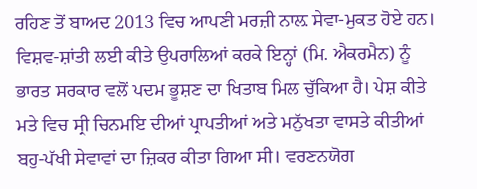ਰਹਿਣ ਤੋਂ ਬਾਅਦ 2013 ਵਿਚ ਆਪਣੀ ਮਰਜ਼ੀ ਨਾਲ਼ ਸੇਵਾ-ਮੁਕਤ ਹੋਏ ਹਨ। ਵਿਸ਼ਵ-ਸ਼ਾਂਤੀ ਲਈ ਕੀਤੇ ਉਪਰਾਲਿਆਂ ਕਰਕੇ ਇਨ੍ਹਾਂ (ਮਿ. ਐਕਰਮੈਨ) ਨੂੰ ਭਾਰਤ ਸਰਕਾਰ ਵਲੋਂ ਪਦਮ ਭੂਸ਼ਣ ਦਾ ਖਿਤਾਬ ਮਿਲ ਚੁੱਕਿਆ ਹੈ। ਪੇਸ਼ ਕੀਤੇ ਮਤੇ ਵਿਚ ਸ੍ਰੀ ਚਿਨਮਇ ਦੀਆਂ ਪ੍ਰਾਪਤੀਆਂ ਅਤੇ ਮਨੁੱਖਤਾ ਵਾਸਤੇ ਕੀਤੀਆਂ ਬਹੁ-ਪੱਖੀ ਸੇਵਾਵਾਂ ਦਾ ਜ਼ਿਕਰ ਕੀਤਾ ਗਿਆ ਸੀ। ਵਰਣਨਯੋਗ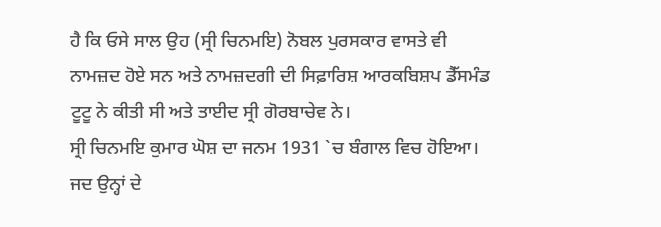ਹੈ ਕਿ ਓਸੇ ਸਾਲ ਉਹ (ਸ੍ਰੀ ਚਿਨਮਇ) ਨੋਬਲ ਪੁਰਸਕਾਰ ਵਾਸਤੇ ਵੀ ਨਾਮਜ਼ਦ ਹੋਏ ਸਨ ਅਤੇ ਨਾਮਜ਼ਦਗੀ ਦੀ ਸਿਫ਼ਾਰਿਸ਼ ਆਰਕਬਿਸ਼ਪ ਡੈੱਸਮੰਡ ਟੂਟੂ ਨੇ ਕੀਤੀ ਸੀ ਅਤੇ ਤਾਈਦ ਸ੍ਰੀ ਗੋਰਬਾਚੇਵ ਨੇ।
ਸ੍ਰੀ ਚਿਨਮਇ ਕੁਮਾਰ ਘੋਸ਼ ਦਾ ਜਨਮ 1931 `ਚ ਬੰਗਾਲ ਵਿਚ ਹੋਇਆ। ਜਦ ਉਨ੍ਹਾਂ ਦੇ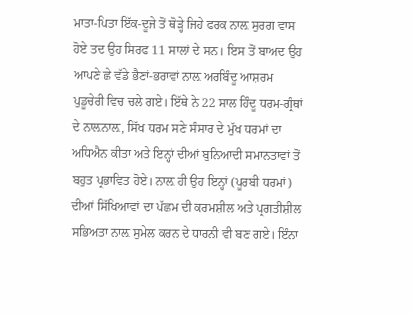ਮਾਤਾ-ਪਿਤਾ ਇੱਕ-ਦੂਜੇ ਤੋਂ ਥੋੜ੍ਹੇ ਜਿਹੇ ਫਰਕ ਨਾਲ਼ ਸੁਰਗ ਵਾਸ ਹੋਏ ਤਦ ਉਹ ਸਿਰਫ 11 ਸਾਲਾਂ ਦੇ ਸਨ। ਇਸ ਤੋਂ ਬਾਅਦ ਉਹ ਆਪਣੇ ਛੇ ਵੱਡੇ ਭੈਣਾਂ-ਭਰਾਵਾਂ ਨਾਲ਼ ਅਰਬਿੰਦੂ ਆਸ਼ਰਮ ਪੁਡੂਚੇਰੀ ਵਿਚ ਚਲੇ ਗਏ। ਇੱਥੇ ਨੇ 22 ਸਾਲ ਹਿੰਦੂ ਧਰਮ-ਗ੍ਰੰਥਾਂ ਦੇ ਨਾਲ਼ਨਾਲ਼, ਸਿੱਖ ਧਰਮ ਸਣੇ ਸੰਸਾਰ ਦੇ ਮੁੱਖ ਧਰਮਾਂ ਦਾ ਅਧਿਐਨ ਕੀਤਾ ਅਤੇ ਇਨ੍ਹਾਂ ਦੀਆਂ ਬੁਨਿਆਦੀ ਸਮਾਨਤਾਵਾਂ ਤੋਂ ਬਹੁਤ ਪ੍ਰਭਾਵਿਤ ਹੋਏ। ਨਾਲ਼ ਹੀ ਉਹ ਇਨ੍ਹਾਂ (ਪੂਰਬੀ ਧਰਮਾਂ) ਦੀਆਂ ਸਿੱਖਿਆਵਾਂ ਦਾ ਪੱਛਮ ਦੀ ਕਰਮਸ਼ੀਲ ਅਤੇ ਪ੍ਰਗਤੀਸ਼ੀਲ ਸਭਿਅਤਾ ਨਾਲ਼ ਸੁਮੇਲ ਕਰਨ ਦੇ ਧਾਰਨੀ ਵੀ ਬਣ ਗਏ। ਇੰਨਾ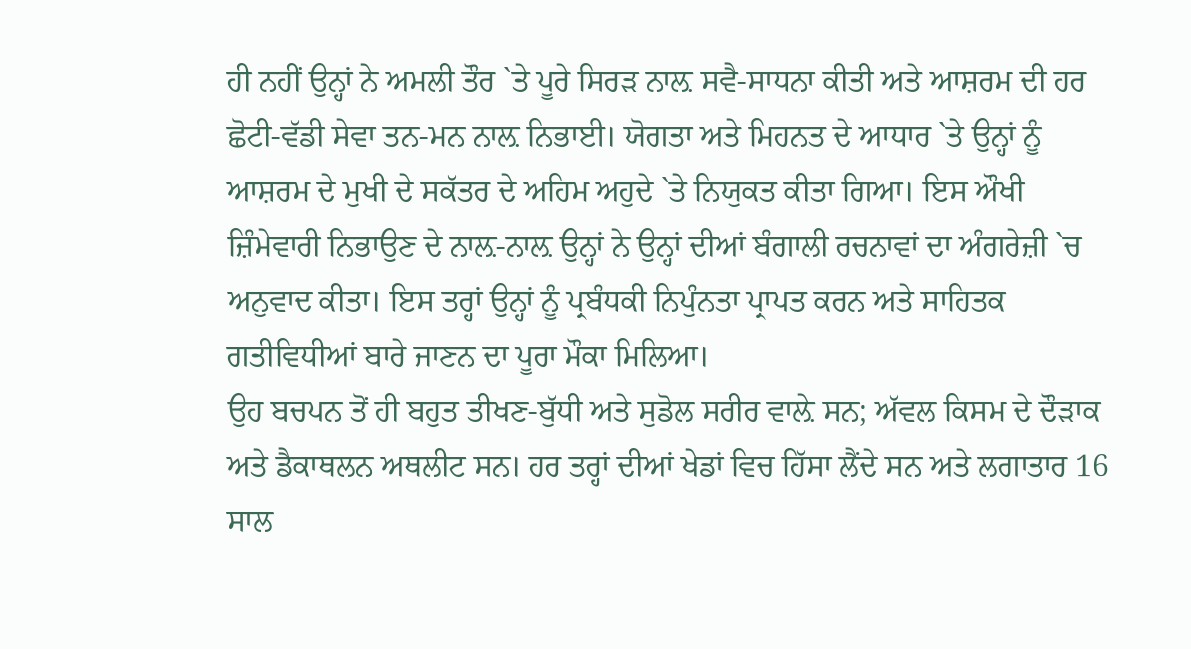ਹੀ ਨਹੀਂ ਉਨ੍ਹਾਂ ਨੇ ਅਮਲੀ ਤੌਰ `ਤੇ ਪੂਰੇ ਸਿਰੜ ਨਾਲ਼ ਸਵੈ-ਸਾਧਨਾ ਕੀਤੀ ਅਤੇ ਆਸ਼ਰਮ ਦੀ ਹਰ ਛੋਟੀ-ਵੱਡੀ ਸੇਵਾ ਤਨ-ਮਨ ਨਾਲ਼ ਨਿਭਾਈ। ਯੋਗਤਾ ਅਤੇ ਮਿਹਨਤ ਦੇ ਆਧਾਰ `ਤੇ ਉਨ੍ਹਾਂ ਨੂੰ ਆਸ਼ਰਮ ਦੇ ਮੁਖੀ ਦੇ ਸਕੱਤਰ ਦੇ ਅਹਿਮ ਅਹੁਦੇ `ਤੇ ਨਿਯੁਕਤ ਕੀਤਾ ਗਿਆ। ਇਸ ਔਖੀ ਜ਼ਿੰਮੇਵਾਰੀ ਨਿਭਾਉਣ ਦੇ ਨਾਲ਼-ਨਾਲ਼ ਉਨ੍ਹਾਂ ਨੇ ਉਨ੍ਹਾਂ ਦੀਆਂ ਬੰਗਾਲੀ ਰਚਨਾਵਾਂ ਦਾ ਅੰਗਰੇਜ਼ੀ `ਚ ਅਨੁਵਾਦ ਕੀਤਾ। ਇਸ ਤਰ੍ਹਾਂ ਉਨ੍ਹਾਂ ਨੂੰ ਪ੍ਰਬੰਧਕੀ ਨਿਪੁੰਨਤਾ ਪ੍ਰਾਪਤ ਕਰਨ ਅਤੇ ਸਾਹਿਤਕ ਗਤੀਵਿਧੀਆਂ ਬਾਰੇ ਜਾਣਨ ਦਾ ਪੂਰਾ ਮੌਕਾ ਮਿਲਿਆ।
ਉਹ ਬਚਪਨ ਤੋਂ ਹੀ ਬਹੁਤ ਤੀਖਣ-ਬੁੱਧੀ ਅਤੇ ਸੁਡੋਲ ਸਰੀਰ ਵਾਲ਼ੇ ਸਨ; ਅੱਵਲ ਕਿਸਮ ਦੇ ਦੌੜਾਕ ਅਤੇ ਡੈਕਾਥਲਨ ਅਥਲੀਟ ਸਨ। ਹਰ ਤਰ੍ਹਾਂ ਦੀਆਂ ਖੇਡਾਂ ਵਿਚ ਹਿੱਸਾ ਲੈਂਦੇ ਸਨ ਅਤੇ ਲਗਾਤਾਰ 16 ਸਾਲ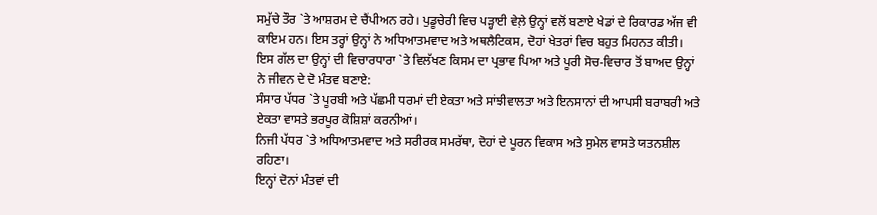ਸਮੁੱਚੇ ਤੌਰ `ਤੇ ਆਸ਼ਰਮ ਦੇ ਚੈਂਪੀਅਨ ਰਹੇ। ਪੁਡੂਚੇਰੀ ਵਿਚ ਪੜ੍ਹਾਈ ਵੇਲ਼ੇ ਉਨ੍ਹਾਂ ਵਲੋਂ ਬਣਾਏ ਖੇਡਾਂ ਦੇ ਰਿਕਾਰਡ ਅੱਜ ਵੀ ਕਾਇਮ ਹਨ। ਇਸ ਤਰ੍ਹਾਂ ਉਨ੍ਹਾਂ ਨੇ ਅਧਿਆਤਮਵਾਦ ਅਤੇ ਅਥਲੈਟਿਕਸ, ਦੋਹਾਂ ਖੇਤਰਾਂ ਵਿਚ ਬਹੁਤ ਮਿਹਨਤ ਕੀਤੀ। ਇਸ ਗੱਲ ਦਾ ਉਨ੍ਹਾਂ ਦੀ ਵਿਚਾਰਧਾਰਾ `ਤੇ ਵਿਲੱਖਣ ਕਿਸਮ ਦਾ ਪ੍ਰਭਾਵ ਪਿਆ ਅਤੇ ਪੂਰੀ ਸੋਚ-ਵਿਚਾਰ ਤੋਂ ਬਾਅਦ ਉਨ੍ਹਾਂ ਨੇ ਜੀਵਨ ਦੇ ਦੋ ਮੰਤਵ ਬਣਾਏ:
ਸੰਸਾਰ ਪੱਧਰ `ਤੇ ਪੂਰਬੀ ਅਤੇ ਪੱਛਮੀ ਧਰਮਾਂ ਦੀ ਏਕਤਾ ਅਤੇ ਸਾਂਝੀਵਾਲਤਾ ਅਤੇ ਇਨਸਾਨਾਂ ਦੀ ਆਪਸੀ ਬਰਾਬਰੀ ਅਤੇ ਏਕਤਾ ਵਾਸਤੇ ਭਰਪੂਰ ਕੋਸ਼ਿਸ਼ਾਂ ਕਰਨੀਆਂ।
ਨਿਜੀ ਪੱਧਰ `ਤੇ ਅਧਿਆਤਮਵਾਦ ਅਤੇ ਸਰੀਰਕ ਸਮਰੱਥਾ, ਦੋਹਾਂ ਦੇ ਪੂਰਨ ਵਿਕਾਸ ਅਤੇ ਸੁਮੇਲ ਵਾਸਤੇ ਯਤਨਸ਼ੀਲ ਰਹਿਣਾ।
ਇਨ੍ਹਾਂ ਦੋਨਾਂ ਮੰਤਵਾਂ ਦੀ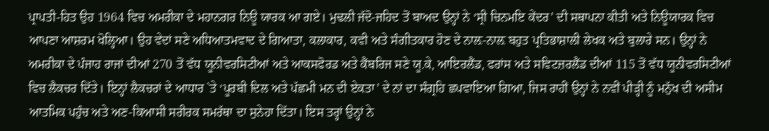ਪ੍ਰਾਪਤੀ-ਹਿਤ ਉਹ 1964 ਵਿਚ ਅਮਰੀਕਾ ਦੇ ਮਹਾਨਗਰ ਨਿਊ ਯਾਰਕ ਆ ਗਏ। ਮੁਢਲੀ ਜੱਦੋ-ਜਹਿਦ ਤੋਂ ਬਾਅਦ ਉਨ੍ਹਾਂ ਨੇ ‘ਸ੍ਰੀ ਚਿਨਮਇ ਕੇਂਦਰ’ ਦੀ ਸਥਾਪਨਾ ਕੀਤੀ ਅਤੇ ਨਿਊਯਾਰਕ ਵਿਚ ਆਪਣਾ ਆਸ਼ਰਮ ਖੋਲ੍ਹਿਆ। ਉਹ ਵੇਦਾਂ ਸਣੇ ਅਧਿਆਤਮਵਾਦ ਦੇ ਗਿਆਤਾ, ਕਲਾਕਾਰ, ਕਵੀ ਅਤੇ ਸੰਗੀਤਕਾਰ ਹੋਣ ਦੇ ਨਾਲ਼-ਨਾਲ਼ ਬਹੁਤ ਪ੍ਰਤਿਭਾਸ਼ਾਲੀ ਲੇਖਕ ਅਤੇ ਬੁਲਾਰੇ ਸਨ। ਉਨ੍ਹਾਂ ਨੇ ਅਮਰੀਕਾ ਦੇ ਪੰਜਾਹ ਰਾਜਾਂ ਦੀਆਂ 270 ਤੋਂ ਵੱਧ ਯੂਨੀਵਰਸਿਟੀਆਂ ਅਤੇ ਆਕਸਫੋਰਡ ਅਤੇ ਕੈਂਬਰਿਜ ਸਣੇ ਯੂ.ਕੇ, ਆਇਰਲੈਂਡ, ਫਰਾਂਸ ਅਤੇ ਸਵਿਟਜ਼ਰਲੈਂਡ ਦੀਆਂ 115 ਤੋਂ ਵੱਧ ਯੂਨੀਵਰਸਿਟੀਆਂ ਵਿਚ ਲੈਕਚਰ ਦਿੱਤੇ। ਇਨ੍ਹਾਂ ਲੈਕਚਰਾਂ ਦੇ ਆਧਾਰ `ਤੇ ‘ਪੂਰਬੀ ਦਿਲ ਅਤੇ ਪੱਛਮੀ ਮਨ ਦੀ ਏਕਤਾ’ ਦੇ ਨਾਂ ਦਾ ਸੰਗ੍ਰਹਿ ਛਪਵਾਇਆ ਗਿਆ, ਜਿਸ ਰਾਹੀਂ ਉਨ੍ਹਾਂ ਨੇ ਨਵੀਂ ਪੀੜ੍ਹੀ ਨੂੰ ਮਨੁੱਖ ਦੀ ਅਸੀਮ ਆਤਮਿਕ ਪਹੁੰਚ ਅਤੇ ਅਣ-ਕਿਆਸੀ ਸਰੀਰਕ ਸਮਰੱਥਾ ਦਾ ਸੁਨੇਹਾ ਦਿੱਤਾ। ਇਸ ਤਰ੍ਹਾਂ ਉਨ੍ਹਾਂ ਨੇ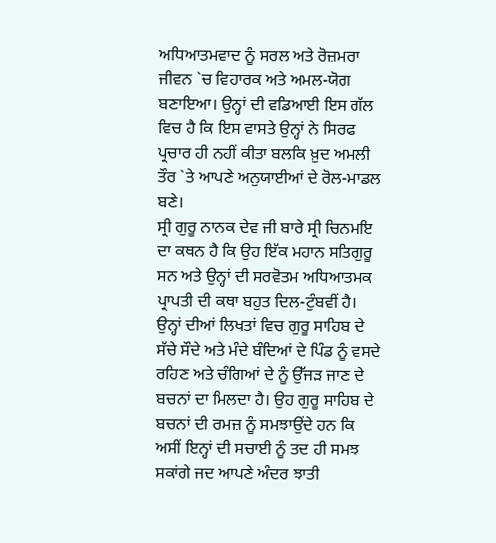ਅਧਿਆਤਮਵਾਦ ਨੂੰ ਸਰਲ ਅਤੇ ਰੋਜ਼ਮਰਾ ਜੀਵਨ `ਚ ਵਿਹਾਰਕ ਅਤੇ ਅਮਲ-ਯੋਗ ਬਣਾਇਆ। ਉਨ੍ਹਾਂ ਦੀ ਵਡਿਆਈ ਇਸ ਗੱਲ ਵਿਚ ਹੈ ਕਿ ਇਸ ਵਾਸਤੇ ਉਨ੍ਹਾਂ ਨੇ ਸਿਰਫ ਪ੍ਰਚਾਰ ਹੀ ਨਹੀਂ ਕੀਤਾ ਬਲਕਿ ਖ਼ੁਦ ਅਮਲੀ ਤੌਰ `ਤੇ ਆਪਣੇ ਅਨੁਯਾਈਆਂ ਦੇ ਰੋਲ-ਮਾਡਲ ਬਣੇ।
ਸ੍ਰੀ ਗੁਰੂ ਨਾਨਕ ਦੇਵ ਜੀ ਬਾਰੇ ਸ੍ਰੀ ਚਿਨਮਇ ਦਾ ਕਥਨ ਹੈ ਕਿ ਉਹ ਇੱਕ ਮਹਾਨ ਸਤਿਗੁਰੂ ਸਨ ਅਤੇ ਉਨ੍ਹਾਂ ਦੀ ਸਰਵੋਤਮ ਅਧਿਆਤਮਕ ਪ੍ਰਾਪਤੀ ਦੀ ਕਥਾ ਬਹੁਤ ਦਿਲ-ਟੁੰਬਵੀਂ ਹੈ। ਉਨ੍ਹਾਂ ਦੀਆਂ ਲਿਖਤਾਂ ਵਿਚ ਗੁਰੂ ਸਾਹਿਬ ਦੇ ਸੱਚੇ ਸੌਦੇ ਅਤੇ ਮੰਦੇ ਬੰਦਿਆਂ ਦੇ ਪਿੰਡ ਨੂੰ ਵਸਦੇ ਰਹਿਣ ਅਤੇ ਚੰਗਿਆਂ ਦੇ ਨੂੰ ਉੱਜੜ ਜਾਣ ਦੇ ਬਚਨਾਂ ਦਾ ਮਿਲਦਾ ਹੈ। ਉਹ ਗੁਰੂ ਸਾਹਿਬ ਦੇ ਬਚਨਾਂ ਦੀ ਰਮਜ਼ ਨੂੰ ਸਮਝਾਉਂਦੇ ਹਨ ਕਿ ਅਸੀਂ ਇਨ੍ਹਾਂ ਦੀ ਸਚਾਈ ਨੂੰ ਤਦ ਹੀ ਸਮਝ ਸਕਾਂਗੇ ਜਦ ਆਪਣੇ ਅੰਦਰ ਝਾਤੀ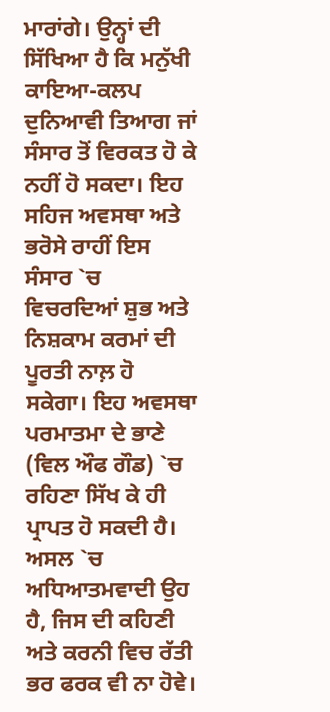ਮਾਰਾਂਗੇ। ਉਨ੍ਹਾਂ ਦੀ ਸਿੱਖਿਆ ਹੈ ਕਿ ਮਨੁੱਖੀ ਕਾਇਆ-ਕਲਪ ਦੁਨਿਆਵੀ ਤਿਆਗ ਜਾਂ ਸੰਸਾਰ ਤੋਂ ਵਿਰਕਤ ਹੋ ਕੇ ਨਹੀਂ ਹੋ ਸਕਦਾ। ਇਹ ਸਹਿਜ ਅਵਸਥਾ ਅਤੇ ਭਰੋਸੇ ਰਾਹੀਂ ਇਸ ਸੰਸਾਰ `ਚ ਵਿਚਰਦਿਆਂ ਸ਼ੁਭ ਅਤੇ ਨਿਸ਼ਕਾਮ ਕਰਮਾਂ ਦੀ ਪੂਰਤੀ ਨਾਲ਼ ਹੋ ਸਕੇਗਾ। ਇਹ ਅਵਸਥਾ ਪਰਮਾਤਮਾ ਦੇ ਭਾਣੇ (ਵਿਲ ਔਫ ਗੌਡ) `ਚ ਰਹਿਣਾ ਸਿੱਖ ਕੇ ਹੀ ਪ੍ਰਾਪਤ ਹੋ ਸਕਦੀ ਹੈ। ਅਸਲ `ਚ ਅਧਿਆਤਮਵਾਦੀ ਉਹ ਹੈ, ਜਿਸ ਦੀ ਕਹਿਣੀ ਅਤੇ ਕਰਨੀ ਵਿਚ ਰੱਤੀ ਭਰ ਫਰਕ ਵੀ ਨਾ ਹੋਵੇ।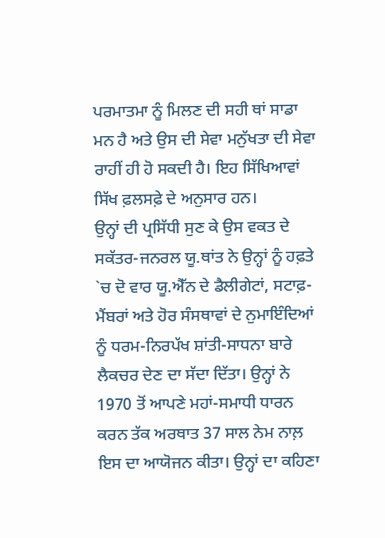ਪਰਮਾਤਮਾ ਨੂੰ ਮਿਲਣ ਦੀ ਸਹੀ ਥਾਂ ਸਾਡਾ ਮਨ ਹੈ ਅਤੇ ਉਸ ਦੀ ਸੇਵਾ ਮਨੁੱਖਤਾ ਦੀ ਸੇਵਾ ਰਾਹੀਂ ਹੀ ਹੋ ਸਕਦੀ ਹੈ। ਇਹ ਸਿੱਖਿਆਵਾਂ ਸਿੱਖ ਫ਼ਲਸਫ਼ੇ ਦੇ ਅਨੁਸਾਰ ਹਨ।
ਉਨ੍ਹਾਂ ਦੀ ਪ੍ਰਸਿੱਧੀ ਸੁਣ ਕੇ ਉਸ ਵਕਤ ਦੇ ਸਕੱਤਰ-ਜਨਰਲ ਯੂ.ਥਾਂਤ ਨੇ ਉਨ੍ਹਾਂ ਨੂੰ ਹਫ਼ਤੇ `ਚ ਦੋ ਵਾਰ ਯੂ.ਐੱਨ ਦੇ ਡੈਲੀਗੇਟਾਂ, ਸਟਾਫ਼-ਮੈਂਬਰਾਂ ਅਤੇ ਹੋਰ ਸੰਸਥਾਵਾਂ ਦੇ ਨੁਮਾਇੰਦਿਆਂ ਨੂੰ ਧਰਮ-ਨਿਰਪੱਖ ਸ਼ਾਂਤੀ-ਸਾਧਨਾ ਬਾਰੇ ਲੈਕਚਰ ਦੇਣ ਦਾ ਸੱਦਾ ਦਿੱਤਾ। ਉਨ੍ਹਾਂ ਨੇ 1970 ਤੋਂ ਆਪਣੇ ਮਹਾਂ-ਸਮਾਧੀ ਧਾਰਨ ਕਰਨ ਤੱਕ ਅਰਥਾਤ 37 ਸਾਲ ਨੇਮ ਨਾਲ਼ ਇਸ ਦਾ ਆਯੋਜਨ ਕੀਤਾ। ਉਨ੍ਹਾਂ ਦਾ ਕਹਿਣਾ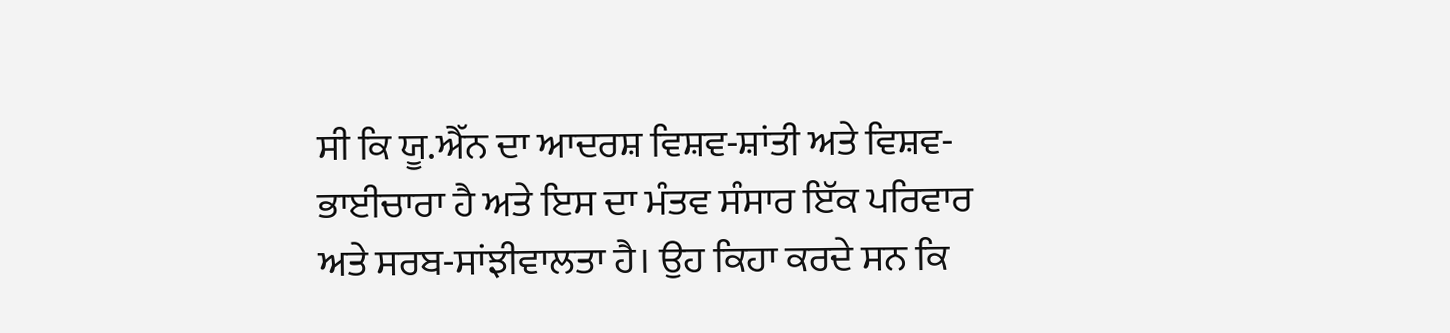ਸੀ ਕਿ ਯੂ.ਐੱਨ ਦਾ ਆਦਰਸ਼ ਵਿਸ਼ਵ-ਸ਼ਾਂਤੀ ਅਤੇ ਵਿਸ਼ਵ-ਭਾਈਚਾਰਾ ਹੈ ਅਤੇ ਇਸ ਦਾ ਮੰਤਵ ਸੰਸਾਰ ਇੱਕ ਪਰਿਵਾਰ ਅਤੇ ਸਰਬ-ਸਾਂਝੀਵਾਲਤਾ ਹੈ। ਉਹ ਕਿਹਾ ਕਰਦੇ ਸਨ ਕਿ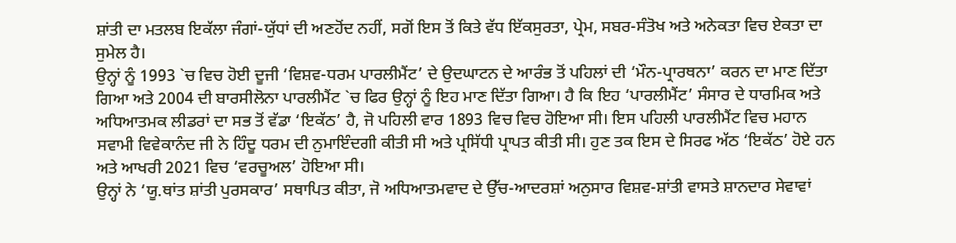ਸ਼ਾਂਤੀ ਦਾ ਮਤਲਬ ਇਕੱਲਾ ਜੰਗਾਂ-ਯੁੱਧਾਂ ਦੀ ਅਣਹੋਂਦ ਨਹੀਂ, ਸਗੋਂ ਇਸ ਤੋਂ ਕਿਤੇ ਵੱਧ ਇੱਕਸੁਰਤਾ, ਪ੍ਰੇਮ, ਸਬਰ-ਸੰਤੋਖ ਅਤੇ ਅਨੇਕਤਾ ਵਿਚ ਏਕਤਾ ਦਾ ਸੁਮੇਲ ਹੈ।
ਉਨ੍ਹਾਂ ਨੂੰ 1993 `ਚ ਵਿਚ ਹੋਈ ਦੂਜੀ ‘ਵਿਸ਼ਵ-ਧਰਮ ਪਾਰਲੀਮੈਂਟ’ ਦੇ ਉਦਘਾਟਨ ਦੇ ਆਰੰਭ ਤੋਂ ਪਹਿਲਾਂ ਦੀ ‘ਮੌਨ-ਪ੍ਰਾਰਥਨਾ’ ਕਰਨ ਦਾ ਮਾਣ ਦਿੱਤਾ ਗਿਆ ਅਤੇ 2004 ਦੀ ਬਾਰਸੀਲੋਨਾ ਪਾਰਲੀਮੈਂਟ `ਚ ਫਿਰ ਉਨ੍ਹਾਂ ਨੂੰ ਇਹ ਮਾਣ ਦਿੱਤਾ ਗਿਆ। ਹੈ ਕਿ ਇਹ ‘ਪਾਰਲੀਮੈਂਟ’ ਸੰਸਾਰ ਦੇ ਧਾਰਮਿਕ ਅਤੇ ਅਧਿਆਤਮਕ ਲੀਡਰਾਂ ਦਾ ਸਭ ਤੋਂ ਵੱਡਾ ‘ਇਕੱਠ’ ਹੈ, ਜੋ ਪਹਿਲੀ ਵਾਰ 1893 ਵਿਚ ਵਿਚ ਹੋਇਆ ਸੀ। ਇਸ ਪਹਿਲੀ ਪਾਰਲੀਮੈਂਟ ਵਿਚ ਮਹਾਨ ਸਵਾਮੀ ਵਿਵੇਕਾਨੰਦ ਜੀ ਨੇ ਹਿੰਦੂ ਧਰਮ ਦੀ ਨੁਮਾਇੰਦਗੀ ਕੀਤੀ ਸੀ ਅਤੇ ਪ੍ਰਸਿੱਧੀ ਪ੍ਰਾਪਤ ਕੀਤੀ ਸੀ। ਹੁਣ ਤਕ ਇਸ ਦੇ ਸਿਰਫ ਅੱਠ ‘ਇਕੱਠ’ ਹੋਏ ਹਨ ਅਤੇ ਆਖਰੀ 2021 ਵਿਚ ‘ਵਰਚੂਅਲ’ ਹੋਇਆ ਸੀ।
ਉਨ੍ਹਾਂ ਨੇ ‘ਯੂ.ਥਾਂਤ ਸ਼ਾਂਤੀ ਪੁਰਸਕਾਰ’ ਸਥਾਪਿਤ ਕੀਤਾ, ਜੋ ਅਧਿਆਤਮਵਾਦ ਦੇ ਉੱਚ-ਆਦਰਸ਼ਾਂ ਅਨੁਸਾਰ ਵਿਸ਼ਵ-ਸ਼ਾਂਤੀ ਵਾਸਤੇ ਸ਼ਾਨਦਾਰ ਸੇਵਾਵਾਂ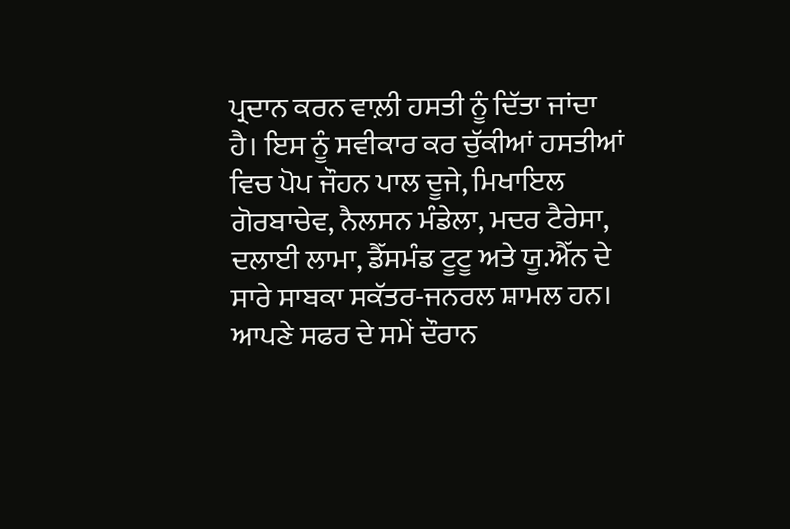ਪ੍ਰਦਾਨ ਕਰਨ ਵਾਲ਼ੀ ਹਸਤੀ ਨੂੰ ਦਿੱਤਾ ਜਾਂਦਾ ਹੈ। ਇਸ ਨੂੰ ਸਵੀਕਾਰ ਕਰ ਚੁੱਕੀਆਂ ਹਸਤੀਆਂ ਵਿਚ ਪੋਪ ਜੌਹਨ ਪਾਲ ਦੂਜੇ, ਮਿਖਾਇਲ ਗੋਰਬਾਚੇਵ, ਨੈਲਸਨ ਮੰਡੇਲਾ, ਮਦਰ ਟੈਰੇਸਾ, ਦਲਾਈ ਲਾਮਾ, ਡੈੱਸਮੰਡ ਟੂਟੂ ਅਤੇ ਯੂ.ਐੱਨ ਦੇ ਸਾਰੇ ਸਾਬਕਾ ਸਕੱਤਰ-ਜਨਰਲ ਸ਼ਾਮਲ ਹਨ।
ਆਪਣੇ ਸਫਰ ਦੇ ਸਮੇਂ ਦੌਰਾਨ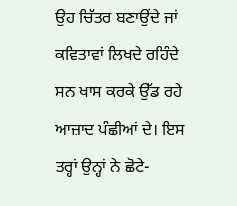ਉਹ ਚਿੱਤਰ ਬਣਾਉਂਦੇ ਜਾਂ ਕਵਿਤਾਵਾਂ ਲਿਖਦੇ ਰਹਿੰਦੇ ਸਨ ਖਾਸ ਕਰਕੇ ਉੱਡ ਰਹੇ ਆਜ਼ਾਦ ਪੰਛੀਆਂ ਦੇ। ਇਸ ਤਰ੍ਹਾਂ ਉਨ੍ਹਾਂ ਨੇ ਛੋਟੇ-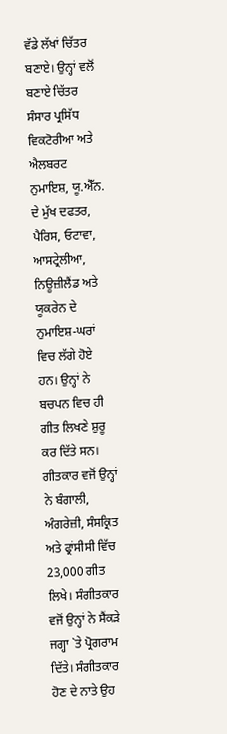ਵੱਡੇ ਲੱਖਾਂ ਚਿੱਤਰ ਬਣਾਏ। ਉਨ੍ਹਾਂ ਵਲੋਂ ਬਣਾਏ ਚਿੱਤਰ ਸੰਸਾਰ ਪ੍ਰਸਿੱਧ ਵਿਕਟੋਰੀਆ ਅਤੇ ਐਲਬਰਟ ਨੁਮਾਇਸ਼, ਯੂ.ਐੱਨ. ਦੇ ਮੁੱਖ ਦਫਤਰ, ਪੈਰਿਸ, ਓਟਾਵਾ, ਆਸਟ੍ਰੇਲੀਆ, ਨਿਊਜ਼ੀਲੈਂਡ ਅਤੇ ਯੂਕਰੇਨ ਦੇ ਨੁਮਾਇਸ਼-ਘਰਾਂ ਵਿਚ ਲੱਗੇ ਹੋਏ ਹਨ। ਉਨ੍ਹਾਂ ਨੇ ਬਚਪਨ ਵਿਚ ਹੀ ਗੀਤ ਲਿਖਣੇ ਸ਼ੁਰੂ ਕਰ ਦਿੱਤੇ ਸਨ। ਗੀਤਕਾਰ ਵਜੋਂ ਉਨ੍ਹਾਂ ਨੇ ਬੰਗਾਲੀ, ਅੰਗਰੇਜ਼ੀ, ਸੰਸਕ੍ਰਿਤ ਅਤੇ ਫ੍ਰਾਂਸੀਸੀ ਵਿੱਚ 23,000 ਗੀਤ ਲਿਖੇ। ਸੰਗੀਤਕਾਰ ਵਜੋਂ ਉਨ੍ਹਾਂ ਨੇ ਸੈਂਕੜੇ ਜਗ੍ਹਾ `ਤੇ ਪ੍ਰੋਗਰਾਮ ਦਿੱਤੇ। ਸੰਗੀਤਕਾਰ ਹੋਣ ਦੇ ਨਾਤੇ ਉਹ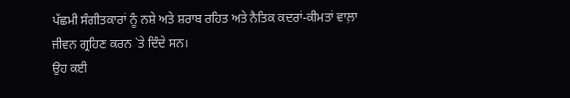ਪੱਛਮੀ ਸੰਗੀਤਕਾਰਾਂ ਨੂੰ ਨਸ਼ੇ ਅਤੇ ਸ਼ਰਾਬ ਰਹਿਤ ਅਤੇ ਨੈਤਿਕ ਕਦਰਾਂ-ਕੀਮਤਾਂ ਵਾਲ਼ਾ ਜੀਵਨ ਗ੍ਰਹਿਣ ਕਰਨ `ਤੇ ਦਿੰਦੇ ਸਨ।
ਉਹ ਕਈ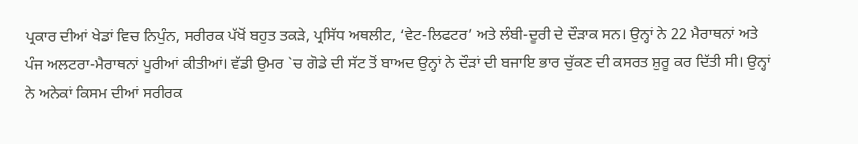ਪ੍ਰਕਾਰ ਦੀਆਂ ਖੇਡਾਂ ਵਿਚ ਨਿਪੁੰਨ, ਸਰੀਰਕ ਪੱਖੋਂ ਬਹੁਤ ਤਕੜੇ, ਪ੍ਰਸਿੱਧ ਅਥਲੀਟ, ‘ਵੇਟ-ਲਿਫਟਰ’ ਅਤੇ ਲੰਬੀ-ਦੂਰੀ ਦੇ ਦੌੜਾਕ ਸਨ। ਉਨ੍ਹਾਂ ਨੇ 22 ਮੈਰਾਥਨਾਂ ਅਤੇ ਪੰਜ ਅਲਟਰਾ-ਮੈਰਾਥਨਾਂ ਪੂਰੀਆਂ ਕੀਤੀਆਂ। ਵੱਡੀ ਉਮਰ `ਚ ਗੋਡੇ ਦੀ ਸੱਟ ਤੋਂ ਬਾਅਦ ਉਨ੍ਹਾਂ ਨੇ ਦੌੜਾਂ ਦੀ ਬਜਾਇ ਭਾਰ ਚੁੱਕਣ ਦੀ ਕਸਰਤ ਸ਼ੁਰੂ ਕਰ ਦਿੱਤੀ ਸੀ। ਉਨ੍ਹਾਂ ਨੇ ਅਨੇਕਾਂ ਕਿਸਮ ਦੀਆਂ ਸਰੀਰਕ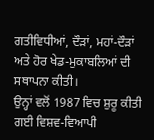ਗਤੀਵਿਧੀਆਂ, ਦੌੜਾਂ, ਮਹਾਂ-ਦੌੜਾਂ ਅਤੇ ਹੋਰ ਖੇਡ-ਮੁਕਾਬਲਿਆਂ ਦੀ ਸਥਾਪਨਾ ਕੀਤੀ।
ਉਨ੍ਹਾਂ ਵਲੋਂ 1987 ਵਿਚ ਸ਼ੁਰੂ ਕੀਤੀ ਗਈ ਵਿਸ਼ਵ-ਵਿਆਪੀ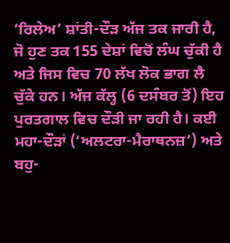‘ਰਿਲੇਅ’ ਸ਼ਾਂਤੀ-ਦੌੜ ਅੱਜ ਤਕ ਜਾਰੀ ਹੈ, ਜੋ ਹੁਣ ਤਕ 155 ਦੇਸ਼ਾਂ ਵਿਚੋਂ ਲੰਘ ਚੁੱਕੀ ਹੈ ਅਤੇ ਜਿਸ ਵਿਚ 70 ਲੱਖ ਲੋਕ ਭਾਗ ਲੈ ਚੁੱਕੇ ਹਨ। ਅੱਜ ਕੱਲ੍ਹ (6 ਦਸੰਬਰ ਤੋਂ) ਇਹ ਪੁਰਤਗਾਲ ਵਿਚ ਦੌੜੀ ਜਾ ਰਹੀ ਹੈ। ਕਈ ਮਹਾ-ਦੌੜਾਂ (‘ਅਲਟਰਾ-ਮੈਰਾਥਨਜ਼’) ਅਤੇ ਬਹੁ-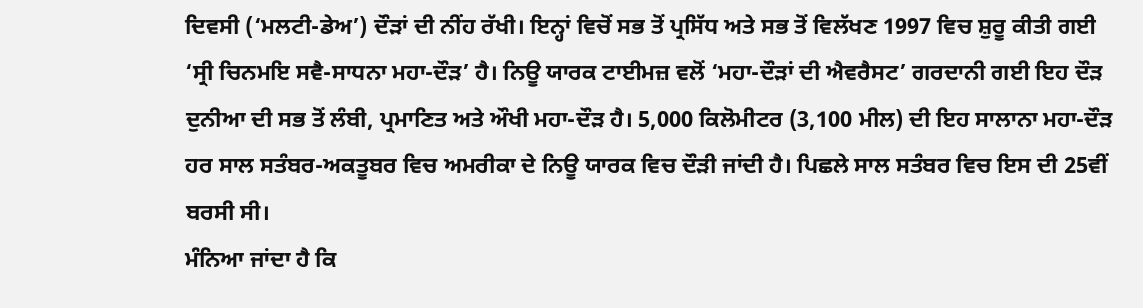ਦਿਵਸੀ (‘ਮਲਟੀ-ਡੇਅ’) ਦੌੜਾਂ ਦੀ ਨੀਂਹ ਰੱਖੀ। ਇਨ੍ਹਾਂ ਵਿਚੋਂ ਸਭ ਤੋਂ ਪ੍ਰਸਿੱਧ ਅਤੇ ਸਭ ਤੋਂ ਵਿਲੱਖਣ 1997 ਵਿਚ ਸ਼ੁਰੂ ਕੀਤੀ ਗਈ ‘ਸ੍ਰੀ ਚਿਨਮਇ ਸਵੈ-ਸਾਧਨਾ ਮਹਾ-ਦੌੜ’ ਹੈ। ਨਿਊ ਯਾਰਕ ਟਾਈਮਜ਼ ਵਲੋਂ ‘ਮਹਾ-ਦੌੜਾਂ ਦੀ ਐਵਰੈਸਟ’ ਗਰਦਾਨੀ ਗਈ ਇਹ ਦੌੜ ਦੁਨੀਆ ਦੀ ਸਭ ਤੋਂ ਲੰਬੀ, ਪ੍ਰਮਾਣਿਤ ਅਤੇ ਔਖੀ ਮਹਾ-ਦੌੜ ਹੈ। 5,000 ਕਿਲੋਮੀਟਰ (3,100 ਮੀਲ) ਦੀ ਇਹ ਸਾਲਾਨਾ ਮਹਾ-ਦੌੜ ਹਰ ਸਾਲ ਸਤੰਬਰ-ਅਕਤੂਬਰ ਵਿਚ ਅਮਰੀਕਾ ਦੇ ਨਿਊ ਯਾਰਕ ਵਿਚ ਦੌੜੀ ਜਾਂਦੀ ਹੈ। ਪਿਛਲੇ ਸਾਲ ਸਤੰਬਰ ਵਿਚ ਇਸ ਦੀ 25ਵੀਂ ਬਰਸੀ ਸੀ।
ਮੰਨਿਆ ਜਾਂਦਾ ਹੈ ਕਿ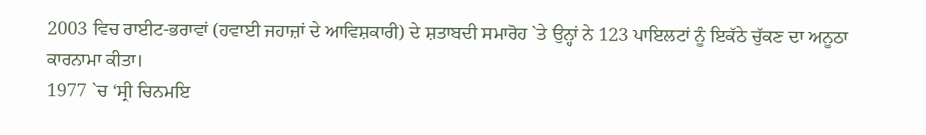2003 ਵਿਚ ਰਾਈਟ-ਭਰਾਵਾਂ (ਹਵਾਈ ਜਹਾਜ਼ਾਂ ਦੇ ਆਵਿਸ਼ਕਾਰੀ) ਦੇ ਸ਼ਤਾਬਦੀ ਸਮਾਰੋਹ `ਤੇ ਉਨ੍ਹਾਂ ਨੇ 123 ਪਾਇਲਟਾਂ ਨੂੰ ਇਕੱਠੇ ਚੁੱਕਣ ਦਾ ਅਨੂਠਾ ਕਾਰਨਾਮਾ ਕੀਤਾ।
1977 `ਚ ‘ਸ੍ਰੀ ਚਿਨਮਇ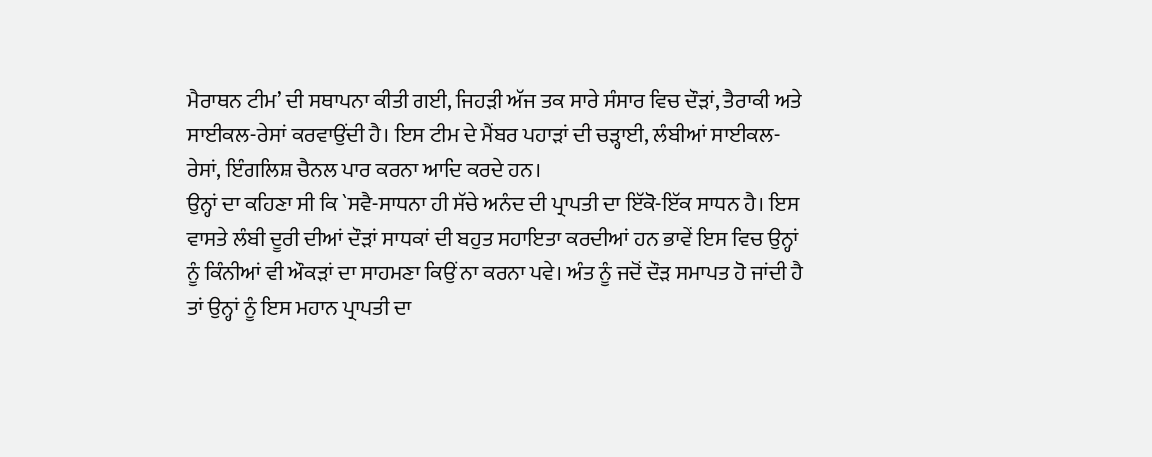ਮੈਰਾਥਨ ਟੀਮ’ ਦੀ ਸਥਾਪਨਾ ਕੀਤੀ ਗਈ, ਜਿਹੜੀ ਅੱਜ ਤਕ ਸਾਰੇ ਸੰਸਾਰ ਵਿਚ ਦੌੜਾਂ, ਤੈਰਾਕੀ ਅਤੇ ਸਾਈਕਲ-ਰੇਸਾਂ ਕਰਵਾਉਂਦੀ ਹੈ। ਇਸ ਟੀਮ ਦੇ ਮੈਂਬਰ ਪਹਾੜਾਂ ਦੀ ਚੜ੍ਹਾਈ, ਲੰਬੀਆਂ ਸਾਈਕਲ-ਰੇਸਾਂ, ਇੰਗਲਿਸ਼ ਚੈਨਲ ਪਾਰ ਕਰਨਾ ਆਦਿ ਕਰਦੇ ਹਨ।
ਉਨ੍ਹਾਂ ਦਾ ਕਹਿਣਾ ਸੀ ਕਿ `ਸਵੈ-ਸਾਧਨਾ ਹੀ ਸੱਚੇ ਅਨੰਦ ਦੀ ਪ੍ਰਾਪਤੀ ਦਾ ਇੱਕੋ-ਇੱਕ ਸਾਧਨ ਹੈ। ਇਸ ਵਾਸਤੇ ਲੰਬੀ ਦੂਰੀ ਦੀਆਂ ਦੌੜਾਂ ਸਾਧਕਾਂ ਦੀ ਬਹੁਤ ਸਹਾਇਤਾ ਕਰਦੀਆਂ ਹਨ ਭਾਵੇਂ ਇਸ ਵਿਚ ਉਨ੍ਹਾਂ ਨੂੰ ਕਿੰਨੀਆਂ ਵੀ ਔਕੜਾਂ ਦਾ ਸਾਹਮਣਾ ਕਿਉਂ ਨਾ ਕਰਨਾ ਪਵੇ। ਅੰਤ ਨੂੰ ਜਦੋਂ ਦੌੜ ਸਮਾਪਤ ਹੋ ਜਾਂਦੀ ਹੈ ਤਾਂ ਉਨ੍ਹਾਂ ਨੂੰ ਇਸ ਮਹਾਨ ਪ੍ਰਾਪਤੀ ਦਾ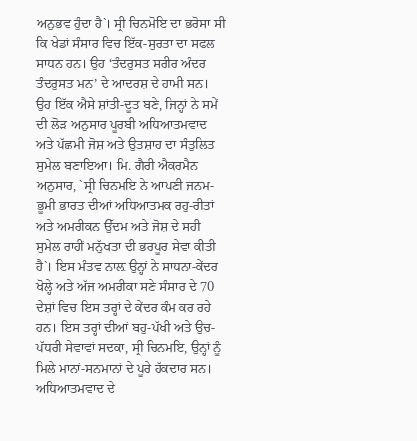ਅਨੁਭਵ ਹੁੰਦਾ ਹੈ`। ਸ੍ਰੀ ਚਿਨਮੋਇ ਦਾ ਭਰੋਸਾ ਸੀ ਕਿ ਖੇਡਾਂ ਸੰਸਾਰ ਵਿਚ ਇੱਕ-ਸੁਰਤਾ ਦਾ ਸਫਲ ਸਾਧਨ ਹਨ। ਉਹ ‘ਤੰਦਰੁਸਤ ਸਰੀਰ ਅੰਦਰ ਤੰਦਰੁਸਤ ਮਨ’ ਦੇ ਆਦਰਸ਼ ਦੇ ਹਾਮੀ ਸਨ।
ਉਹ ਇੱਕ ਐਸੇ ਸ਼ਾਂਤੀ-ਦੂਤ ਬਣੇ, ਜਿਨ੍ਹਾਂ ਨੇ ਸਮੇਂ ਦੀ ਲੋੜ ਅਨੁਸਾਰ ਪੂਰਬੀ ਅਧਿਆਤਮਵਾਦ ਅਤੇ ਪੱਛਮੀ ਜੋਸ਼ ਅਤੇ ਉਤਸ਼ਾਹ ਦਾ ਸੰਤੁਲਿਤ ਸੁਮੇਲ ਬਣਾਇਆ। ਮਿ. ਗੈਰੀ ਐਕਰਮੈਨ ਅਨੁਸਾਰ, `ਸ੍ਰੀ ਚਿਨਮਇ ਨੇ ਆਪਣੀ ਜਨਮ-ਭੂਮੀ ਭਾਰਤ ਦੀਆਂ ਅਧਿਆਤਮਕ ਰਹੁ-ਰੀਤਾਂ ਅਤੇ ਅਮਰੀਕਨ ਉੱਦਮ ਅਤੇ ਜੋਸ਼ ਦੇ ਸਹੀ ਸੁਮੇਲ ਰਾਹੀਂ ਮਨੁੱਖਤਾ ਦੀ ਭਰਪੂਰ ਸੇਵਾ ਕੀਤੀ ਹੈ`। ਇਸ ਮੰਤਵ ਨਾਲ਼ ਉਨ੍ਹਾਂ ਨੇ ਸਾਧਨਾ-ਕੇਂਦਰ ਖੋਲ੍ਹੇ ਅਤੇ ਅੱਜ ਅਮਰੀਕਾ ਸਣੇ ਸੰਸਾਰ ਦੇ 70 ਦੇਸ਼ਾਂ ਵਿਚ ਇਸ ਤਰ੍ਹਾਂ ਦੇ ਕੇਂਦਰ ਕੰਮ ਕਰ ਰਹੇ ਹਨ। ਇਸ ਤਰ੍ਹਾਂ ਦੀਆਂ ਬਹੁ-ਪੱਖੀ ਅਤੇ ਉਚ-ਪੱਧਰੀ ਸੇਵਾਵਾਂ ਸਦਕਾ, ਸ੍ਰੀ ਚਿਨਮਇ, ਉਨ੍ਹਾਂ ਨੂੰ ਮਿਲੇ ਮਾਨਾਂ-ਸਨਮਾਨਾਂ ਦੇ ਪੂਰੇ ਹੱਕਦਾਰ ਸਨ। ਅਧਿਆਤਮਵਾਦ ਦੇ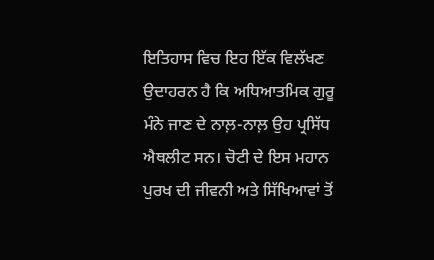ਇਤਿਹਾਸ ਵਿਚ ਇਹ ਇੱਕ ਵਿਲੱਖਣ ਉਦਾਹਰਨ ਹੈ ਕਿ ਅਧਿਆਤਮਿਕ ਗੁਰੂ ਮੰਨੇ ਜਾਣ ਦੇ ਨਾਲ਼-ਨਾਲ਼ ਉਹ ਪ੍ਰਸਿੱਧ ਐਥਲੀਟ ਸਨ। ਚੋਟੀ ਦੇ ਇਸ ਮਹਾਨ ਪੁਰਖ ਦੀ ਜੀਵਨੀ ਅਤੇ ਸਿੱਖਿਆਵਾਂ ਤੋਂ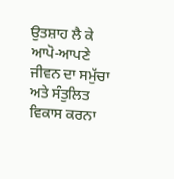ਉਤਸ਼ਾਹ ਲੈ ਕੇ ਆਪੋ-ਆਪਣੇ ਜੀਵਨ ਦਾ ਸਮੁੱਚਾ ਅਤੇ ਸੰਤੁਲਿਤ ਵਿਕਾਸ ਕਰਨਾ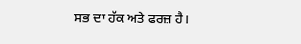ਸਭ ਦਾ ਹੱਕ ਅਤੇ ਫਰਜ਼ ਹੈ।